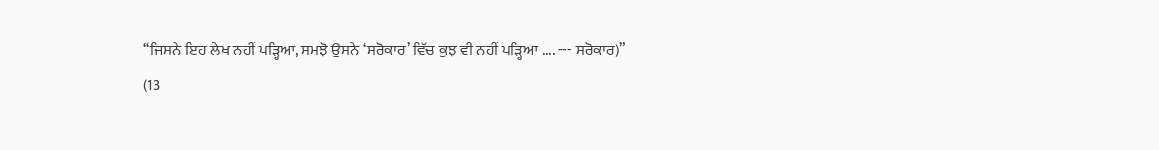“ਜਿਸਨੇ ਇਹ ਲੇਖ ਨਹੀਂ ਪੜ੍ਹਿਆ, ਸਮਝੋ ਉਸਨੇ ‘ਸਰੋਕਾਰ’ ਵਿੱਚ ਕੁਝ ਵੀ ਨਹੀਂ ਪੜ੍ਹਿਆ .... --- ਸਰੋਕਾਰ)”
(13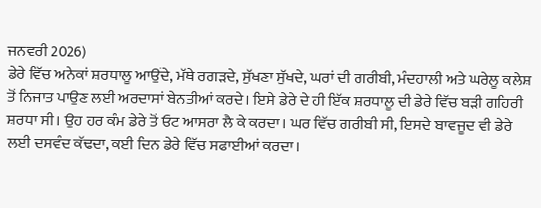ਜਨਵਰੀ 2026)
ਡੇਰੇ ਵਿੱਚ ਅਨੇਕਾਂ ਸ਼ਰਧਾਲੂ ਆਉਂਦੇ, ਮੱਥੇ ਰਗੜਦੇ, ਸੁੱਖਣਾ ਸੁੱਖਦੇ, ਘਰਾਂ ਦੀ ਗਰੀਬੀ, ਮੰਦਹਾਲੀ ਅਤੇ ਘਰੇਲੂ ਕਲੇਸ਼ ਤੋਂ ਨਿਜਾਤ ਪਾਉਣ ਲਈ ਅਰਦਾਸਾਂ ਬੇਨਤੀਆਂ ਕਰਦੇ। ਇਸੇ ਡੇਰੇ ਦੇ ਹੀ ਇੱਕ ਸ਼ਰਧਾਲੂ ਦੀ ਡੇਰੇ ਵਿੱਚ ਬੜੀ ਗਹਿਰੀ ਸ਼ਰਧਾ ਸੀ। ਉਹ ਹਰ ਕੰਮ ਡੇਰੇ ਤੋਂ ਓਟ ਆਸਰਾ ਲੈ ਕੇ ਕਰਦਾ। ਘਰ ਵਿੱਚ ਗਰੀਬੀ ਸੀ, ਇਸਦੇ ਬਾਵਜੂਦ ਵੀ ਡੇਰੇ ਲਈ ਦਸਵੰਦ ਕੱਢਦਾ, ਕਈ ਦਿਨ ਡੇਰੇ ਵਿੱਚ ਸਫਾਈਆਂ ਕਰਦਾ।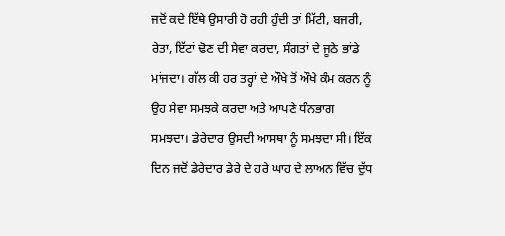ਜਦੋਂ ਕਦੇ ਇੱਥੇ ਉਸਾਰੀ ਹੋ ਰਹੀ ਹੁੰਦੀ ਤਾਂ ਮਿੱਟੀ, ਬਜਰੀ, ਰੇਤਾ, ਇੱਟਾਂ ਢੋਣ ਦੀ ਸੇਵਾ ਕਰਦਾ, ਸੰਗਤਾਂ ਦੇ ਜੂਠੇ ਭਾਂਡੇ ਮਾਂਜਦਾ। ਗੱਲ ਕੀ ਹਰ ਤਰ੍ਹਾਂ ਦੇ ਔਖੇ ਤੋਂ ਔਖੇ ਕੰਮ ਕਰਨ ਨੂੰ ਉਹ ਸੇਵਾ ਸਮਝਕੇ ਕਰਦਾ ਅਤੇ ਆਪਣੇ ਧੰਨਭਾਗ ਸਮਝਦਾ। ਡੇਰੇਦਾਰ ਉਸਦੀ ਆਸਥਾ ਨੂੰ ਸਮਝਦਾ ਸੀ। ਇੱਕ ਦਿਨ ਜਦੋਂ ਡੇਰੇਦਾਰ ਡੇਰੇ ਦੇ ਹਰੇ ਘਾਹ ਦੇ ਲਾਅਨ ਵਿੱਚ ਦੁੱਧ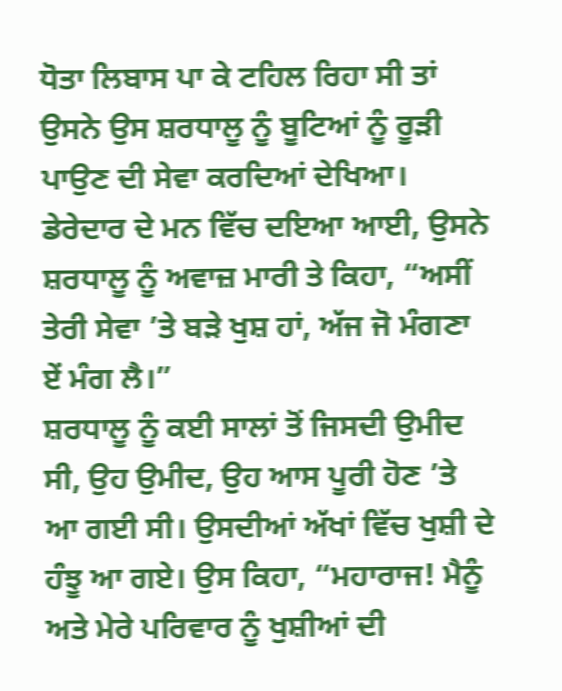ਧੋਤਾ ਲਿਬਾਸ ਪਾ ਕੇ ਟਹਿਲ ਰਿਹਾ ਸੀ ਤਾਂ ਉਸਨੇ ਉਸ ਸ਼ਰਧਾਲੂ ਨੂੰ ਬੂਟਿਆਂ ਨੂੰ ਰੂੜੀ ਪਾਉਣ ਦੀ ਸੇਵਾ ਕਰਦਿਆਂ ਦੇਖਿਆ। ਡੇਰੇਦਾਰ ਦੇ ਮਨ ਵਿੱਚ ਦਇਆ ਆਈ, ਉਸਨੇ ਸ਼ਰਧਾਲੂ ਨੂੰ ਅਵਾਜ਼ ਮਾਰੀ ਤੇ ਕਿਹਾ, “ਅਸੀਂ ਤੇਰੀ ਸੇਵਾ ’ਤੇ ਬੜੇ ਖੁਸ਼ ਹਾਂ, ਅੱਜ ਜੋ ਮੰਗਣਾ ਏਂ ਮੰਗ ਲੈ।”
ਸ਼ਰਧਾਲੂ ਨੂੰ ਕਈ ਸਾਲਾਂ ਤੋਂ ਜਿਸਦੀ ਉਮੀਦ ਸੀ, ਉਹ ਉਮੀਦ, ਉਹ ਆਸ ਪੂਰੀ ਹੋਣ ’ਤੇ ਆ ਗਈ ਸੀ। ਉਸਦੀਆਂ ਅੱਖਾਂ ਵਿੱਚ ਖੁਸ਼ੀ ਦੇ ਹੰਝੂ ਆ ਗਏ। ਉਸ ਕਿਹਾ, “ਮਹਾਰਾਜ! ਮੈਨੂੰ ਅਤੇ ਮੇਰੇ ਪਰਿਵਾਰ ਨੂੰ ਖੁਸ਼ੀਆਂ ਦੀ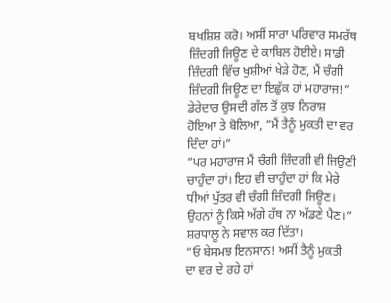ਬਖਸ਼ਿਸ਼ ਕਰੋ। ਅਸੀਂ ਸਾਰਾ ਪਰਿਵਾਰ ਸਮਰੱਥ ਜ਼ਿੰਦਗੀ ਜਿਊਣ ਦੇ ਕਾਬਿਲ ਹੋਈਏ। ਸਾਡੀ ਜ਼ਿੰਦਗੀ ਵਿੱਚ ਖੁਸ਼ੀਆਂ ਖੇੜੇ ਹੋਣ, ਮੈਂ ਚੰਗੀ ਜ਼ਿੰਦਗੀ ਜਿਊਣ ਦਾ ਇਛੁੱਕ ਹਾਂ ਮਹਾਰਾਜ!”
ਡੇਰੇਦਾਰ ਉਸਦੀ ਗੱਲ ਤੋਂ ਕੁਝ ਨਿਰਾਸ਼ ਹੋਇਆ ਤੇ ਬੋਲਿਆ, “ਮੈਂ ਤੈਨੂੰ ਮੁਕਤੀ ਦਾ ਵਰ ਦਿੰਦਾ ਹਾਂ।”
“ਪਰ ਮਹਾਰਾਜ ਮੈਂ ਚੰਗੀ ਜ਼ਿੰਦਗੀ ਵੀ ਜਿਉਣੀ ਚਾਹੁੰਦਾ ਹਾਂ। ਇਹ ਵੀ ਚਾਹੁੰਦਾ ਹਾਂ ਕਿ ਮੇਰੇ ਧੀਆਂ ਪੁੱਤਰ ਵੀ ਚੰਗੀ ਜ਼ਿੰਦਗੀ ਜਿਊਣ। ਉਹਨਾਂ ਨੂੰ ਕਿਸੇ ਅੱਗੇ ਹੱਥ ਨਾ ਅੱਡਣੇ ਪੈਣ।” ਸ਼ਰਧਾਲੂ ਨੇ ਸਵਾਲ ਕਰ ਦਿੱਤਾ।
“ਓ ਬੇਸਮਝ ਇਨਸਾਨ! ਅਸੀਂ ਤੈਨੂੰ ਮੁਕਤੀ ਦਾ ਵਰ ਦੇ ਰਹੇ ਹਾਂ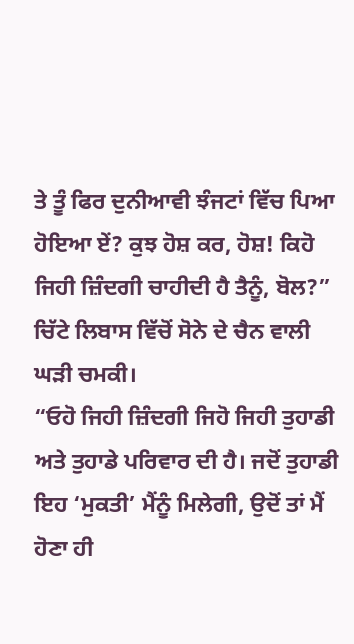ਤੇ ਤੂੰ ਫਿਰ ਦੁਨੀਆਵੀ ਝੰਜਟਾਂ ਵਿੱਚ ਪਿਆ ਹੋਇਆ ਏਂ? ਕੁਝ ਹੋਸ਼ ਕਰ, ਹੋਸ਼! ਕਿਹੋ ਜਿਹੀ ਜ਼ਿੰਦਗੀ ਚਾਹੀਦੀ ਹੈ ਤੈਨੂੰ, ਬੋਲ?” ਚਿੱਟੇ ਲਿਬਾਸ ਵਿੱਚੋਂ ਸੋਨੇ ਦੇ ਚੈਨ ਵਾਲੀ ਘੜੀ ਚਮਕੀ।
“ਓਹੋ ਜਿਹੀ ਜ਼ਿੰਦਗੀ ਜਿਹੋ ਜਿਹੀ ਤੁਹਾਡੀ ਅਤੇ ਤੁਹਾਡੇ ਪਰਿਵਾਰ ਦੀ ਹੈ। ਜਦੋਂ ਤੁਹਾਡੀ ਇਹ ‘ਮੁਕਤੀ’ ਮੈਂਨੂੰ ਮਿਲੇਗੀ, ਉਦੋਂ ਤਾਂ ਮੈਂ ਹੋਣਾ ਹੀ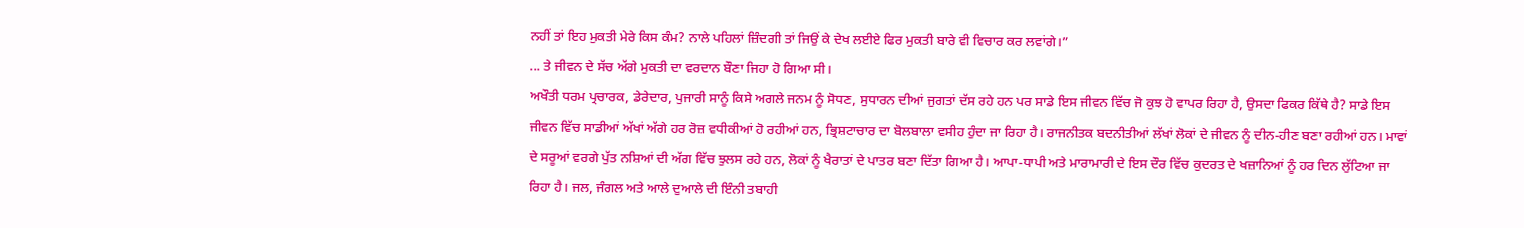ਨਹੀਂ ਤਾਂ ਇਹ ਮੁਕਤੀ ਮੇਰੇ ਕਿਸ ਕੰਮ? ਨਾਲੇ ਪਹਿਲਾਂ ਜ਼ਿੰਦਗੀ ਤਾਂ ਜਿਉਂ ਕੇ ਦੇਖ ਲਈਏ ਫਿਰ ਮੁਕਤੀ ਬਾਰੇ ਵੀ ਵਿਚਾਰ ਕਰ ਲਵਾਂਗੇ।”
... ਤੇ ਜੀਵਨ ਦੇ ਸੱਚ ਅੱਗੇ ਮੁਕਤੀ ਦਾ ਵਰਦਾਨ ਬੌਣਾ ਜਿਹਾ ਹੋ ਗਿਆ ਸੀ।
ਅਖੌਤੀ ਧਰਮ ਪ੍ਰਚਾਰਕ, ਡੇਰੇਦਾਰ, ਪੁਜਾਰੀ ਸਾਨੂੰ ਕਿਸੇ ਅਗਲੇ ਜਨਮ ਨੂੰ ਸੋਧਣ, ਸੁਧਾਰਨ ਦੀਆਂ ਜੁਗਤਾਂ ਦੱਸ ਰਹੇ ਹਨ ਪਰ ਸਾਡੇ ਇਸ ਜੀਵਨ ਵਿੱਚ ਜੋ ਕੁਝ ਹੋ ਵਾਪਰ ਰਿਹਾ ਹੈ, ਉਸਦਾ ਫਿਕਰ ਕਿੱਥੇ ਹੈ? ਸਾਡੇ ਇਸ ਜੀਵਨ ਵਿੱਚ ਸਾਡੀਆਂ ਅੱਖਾਂ ਅੱਗੇ ਹਰ ਰੋਜ਼ ਵਧੀਕੀਆਂ ਹੋ ਰਹੀਆਂ ਹਨ, ਭ੍ਰਿਸ਼ਟਾਚਾਰ ਦਾ ਬੋਲਬਾਲਾ ਵਸੀਹ ਹੁੰਦਾ ਜਾ ਰਿਹਾ ਹੈ। ਰਾਜਨੀਤਕ ਬਦਨੀਤੀਆਂ ਲੱਖਾਂ ਲੋਕਾਂ ਦੇ ਜੀਵਨ ਨੂੰ ਦੀਨ-ਹੀਣ ਬਣਾ ਰਹੀਆਂ ਹਨ। ਮਾਵਾਂ ਦੇ ਸਰੂਆਂ ਵਰਗੇ ਪੁੱਤ ਨਸ਼ਿਆਂ ਦੀ ਅੱਗ ਵਿੱਚ ਝੁਲਸ ਰਹੇ ਹਨ, ਲੋਕਾਂ ਨੂੰ ਖੈਰਾਤਾਂ ਦੇ ਪਾਤਰ ਬਣਾ ਦਿੱਤਾ ਗਿਆ ਹੈ। ਆਪਾ-ਧਾਪੀ ਅਤੇ ਮਾਰਾਮਾਰੀ ਦੇ ਇਸ ਦੌਰ ਵਿੱਚ ਕੁਦਰਤ ਦੇ ਖਜ਼ਾਨਿਆਂ ਨੂੰ ਹਰ ਦਿਨ ਲੁੱਟਿਆ ਜਾ ਰਿਹਾ ਹੈ। ਜਲ, ਜੰਗਲ ਅਤੇ ਆਲੇ ਦੁਆਲੇ ਦੀ ਇੰਨੀ ਤਬਾਹੀ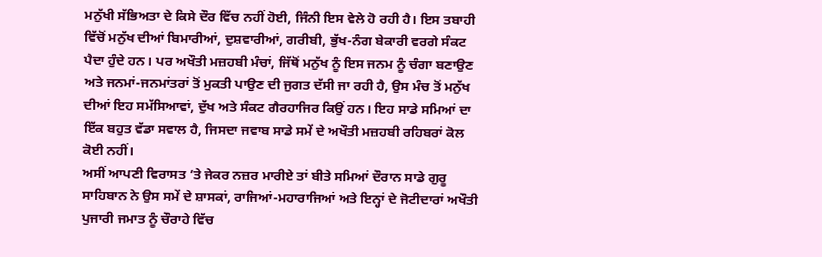ਮਨੁੱਖੀ ਸੱਭਿਅਤਾ ਦੇ ਕਿਸੇ ਦੌਰ ਵਿੱਚ ਨਹੀਂ ਹੋਈ, ਜਿੰਨੀ ਇਸ ਵੇਲੇ ਹੋ ਰਹੀ ਹੈ। ਇਸ ਤਬਾਹੀ ਵਿੱਚੋਂ ਮਨੁੱਖ ਦੀਆਂ ਬਿਮਾਰੀਆਂ, ਦੁਸ਼ਵਾਰੀਆਂ, ਗਰੀਬੀ, ਭੁੱਖ-ਨੰਗ ਬੇਕਾਰੀ ਵਰਗੇ ਸੰਕਟ ਪੈਦਾ ਹੁੰਦੇ ਹਨ। ਪਰ ਅਖੌਤੀ ਮਜ਼ਹਬੀ ਮੰਚਾਂ, ਜਿੱਥੋਂ ਮਨੁੱਖ ਨੂੰ ਇਸ ਜਨਮ ਨੂੰ ਚੰਗਾ ਬਣਾਉਣ ਅਤੇ ਜਨਮਾਂ-ਜਨਮਾਂਤਰਾਂ ਤੋਂ ਮੁਕਤੀ ਪਾਉਣ ਦੀ ਜੁਗਤ ਦੱਸੀ ਜਾ ਰਹੀ ਹੈ, ਉਸ ਮੰਚ ਤੋਂ ਮਨੁੱਖ ਦੀਆਂ ਇਹ ਸਮੱਸਿਆਵਾਂ, ਦੁੱਖ ਅਤੇ ਸੰਕਟ ਗੈਰਹਾਜਿਰ ਕਿਉਂ ਹਨ। ਇਹ ਸਾਡੇ ਸਮਿਆਂ ਦਾ ਇੱਕ ਬਹੁਤ ਵੱਡਾ ਸਵਾਲ ਹੈ, ਜਿਸਦਾ ਜਵਾਬ ਸਾਡੇ ਸਮੇਂ ਦੇ ਅਖੌਤੀ ਮਜ਼ਹਬੀ ਰਹਿਬਰਾਂ ਕੋਲ ਕੋਈ ਨਹੀਂ।
ਅਸੀਂ ਆਪਣੀ ਵਿਰਾਸਤ ’ਤੇ ਜੇਕਰ ਨਜ਼ਰ ਮਾਰੀਏ ਤਾਂ ਬੀਤੇ ਸਮਿਆਂ ਦੌਰਾਨ ਸਾਡੇ ਗੁਰੂ ਸਾਹਿਬਾਨ ਨੇ ਉਸ ਸਮੇਂ ਦੇ ਸ਼ਾਸਕਾਂ, ਰਾਜਿਆਂ-ਮਹਾਰਾਜਿਆਂ ਅਤੇ ਇਨ੍ਹਾਂ ਦੇ ਜੋਟੀਦਾਰਾਂ ਅਖੌਤੀ ਪੁਜਾਰੀ ਜਮਾਤ ਨੂੰ ਚੌਰਾਹੇ ਵਿੱਚ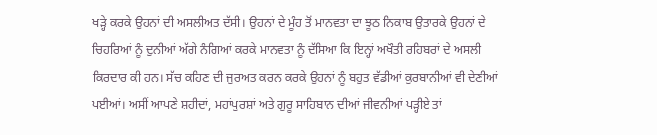ਖੜ੍ਹੇ ਕਰਕੇ ਉਹਨਾਂ ਦੀ ਅਸਲੀਅਤ ਦੱਸੀ। ਉਹਨਾਂ ਦੇ ਮੂੰਹ ਤੋਂ ਮਾਨਵਤਾ ਦਾ ਝੂਠ ਨਿਕਾਬ ਉਤਾਰਕੇ ਉਹਨਾਂ ਦੇ ਚਿਹਰਿਆਂ ਨੂੰ ਦੁਨੀਆਂ ਅੱਗੇ ਨੰਗਿਆਂ ਕਰਕੇ ਮਾਨਵਤਾ ਨੂੰ ਦੱਸਿਆ ਕਿ ਇਨ੍ਹਾਂ ਅਖੌਤੀ ਰਹਿਬਰਾਂ ਦੇ ਅਸਲੀ ਕਿਰਦਾਰ ਕੀ ਹਨ। ਸੱਚ ਕਹਿਣ ਦੀ ਜੁਰਅਤ ਕਰਨ ਕਰਕੇ ਉਹਨਾਂ ਨੂੰ ਬਹੁਤ ਵੱਡੀਆਂ ਕੁਰਬਾਨੀਆਂ ਵੀ ਦੇਣੀਆਂ ਪਈਆਂ। ਅਸੀਂ ਆਪਣੇ ਸ਼ਹੀਦਾਂ, ਮਹਾਂਪੁਰਸ਼ਾਂ ਅਤੇ ਗੁਰੂ ਸਾਹਿਬਾਨ ਦੀਆਂ ਜੀਵਨੀਆਂ ਪੜ੍ਹੀਏ ਤਾਂ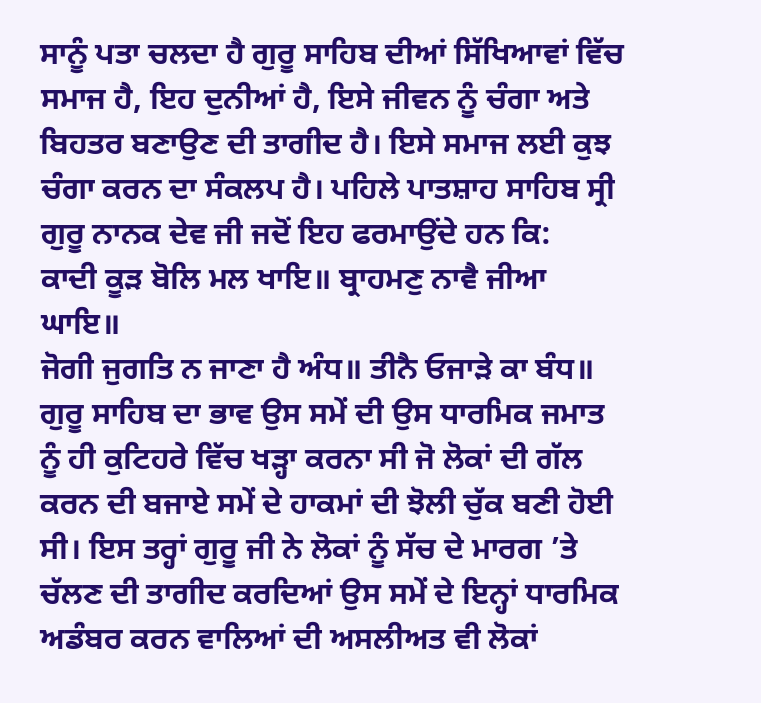ਸਾਨੂੰ ਪਤਾ ਚਲਦਾ ਹੈ ਗੁਰੂ ਸਾਹਿਬ ਦੀਆਂ ਸਿੱਖਿਆਵਾਂ ਵਿੱਚ ਸਮਾਜ ਹੈ, ਇਹ ਦੁਨੀਆਂ ਹੈ, ਇਸੇ ਜੀਵਨ ਨੂੰ ਚੰਗਾ ਅਤੇ ਬਿਹਤਰ ਬਣਾਉਣ ਦੀ ਤਾਗੀਦ ਹੈ। ਇਸੇ ਸਮਾਜ ਲਈ ਕੁਝ ਚੰਗਾ ਕਰਨ ਦਾ ਸੰਕਲਪ ਹੈ। ਪਹਿਲੇ ਪਾਤਸ਼ਾਹ ਸਾਹਿਬ ਸ੍ਰੀ ਗੁਰੂ ਨਾਨਕ ਦੇਵ ਜੀ ਜਦੋਂ ਇਹ ਫਰਮਾਉਂਦੇ ਹਨ ਕਿ:
ਕਾਦੀ ਕੂੜ ਬੋਲਿ ਮਲ ਖਾਇ॥ ਬ੍ਰਾਹਮਣੁ ਨਾਵੈ ਜੀਆ ਘਾਇ॥
ਜੋਗੀ ਜੁਗਤਿ ਨ ਜਾਣਾ ਹੈ ਅੰਧ॥ ਤੀਨੈ ਓਜਾੜੇ ਕਾ ਬੰਧ॥
ਗੁਰੂ ਸਾਹਿਬ ਦਾ ਭਾਵ ਉਸ ਸਮੇਂ ਦੀ ਉਸ ਧਾਰਮਿਕ ਜਮਾਤ ਨੂੰ ਹੀ ਕੁਟਿਹਰੇ ਵਿੱਚ ਖੜ੍ਹਾ ਕਰਨਾ ਸੀ ਜੋ ਲੋਕਾਂ ਦੀ ਗੱਲ ਕਰਨ ਦੀ ਬਜਾਏ ਸਮੇਂ ਦੇ ਹਾਕਮਾਂ ਦੀ ਝੋਲੀ ਚੁੱਕ ਬਣੀ ਹੋਈ ਸੀ। ਇਸ ਤਰ੍ਹਾਂ ਗੁਰੂ ਜੀ ਨੇ ਲੋਕਾਂ ਨੂੰ ਸੱਚ ਦੇ ਮਾਰਗ ’ਤੇ ਚੱਲਣ ਦੀ ਤਾਗੀਦ ਕਰਦਿਆਂ ਉਸ ਸਮੇਂ ਦੇ ਇਨ੍ਹਾਂ ਧਾਰਮਿਕ ਅਡੰਬਰ ਕਰਨ ਵਾਲਿਆਂ ਦੀ ਅਸਲੀਅਤ ਵੀ ਲੋਕਾਂ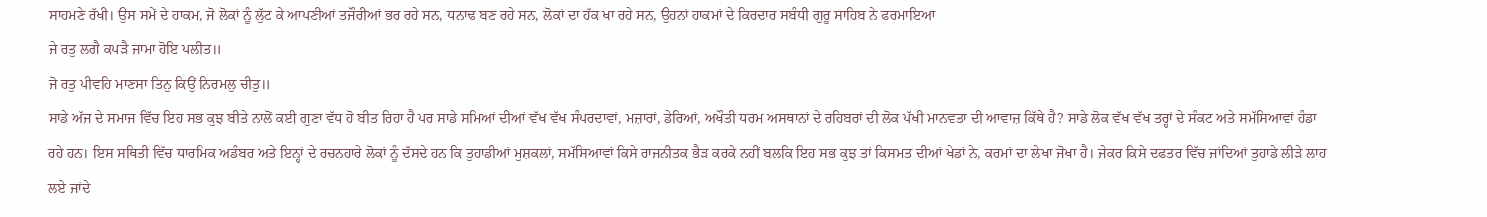ਸਾਹਮਣੇ ਰੱਖੀ। ਉਸ ਸਮੇਂ ਦੇ ਹਾਕਮ, ਜੋ ਲੋਕਾਂ ਨੂੰ ਲੁੱਟ ਕੇ ਆਪਣੀਆਂ ਤਜੌਰੀਆਂ ਭਰ ਰਹੇ ਸਨ, ਧਨਾਢ ਬਣ ਰਹੇ ਸਨ, ਲੋਕਾਂ ਦਾ ਹੱਕ ਖਾ ਰਹੇ ਸਨ, ਉਹਨਾਂ ਹਾਕਮਾਂ ਦੇ ਕਿਰਦਾਰ ਸਬੰਧੀ ਗੁਰੂ ਸਾਹਿਬ ਨੇ ਫਰਮਾਇਆ
ਜੇ ਰਤੁ ਲਗੈ ਕਪੜੈ ਜਾਮਾ ਹੋਇ ਪਲੀਤ॥
ਜੋ ਰਤੁ ਪੀਵਹਿ ਮਾਣਸਾ ਤਿਨੁ ਕਿਉਂ ਨਿਰਮਲੁ ਚੀਤੁ॥
ਸਾਡੇ ਅੱਜ ਦੇ ਸਮਾਜ ਵਿੱਚ ਇਹ ਸਭ ਕੁਝ ਬੀਤੇ ਨਾਲੋਂ ਕਈ ਗੁਣਾ ਵੱਧ ਹੋ ਬੀਤ ਰਿਹਾ ਹੈ ਪਰ ਸਾਡੇ ਸਮਿਆਂ ਦੀਆਂ ਵੱਖ ਵੱਖ ਸੰਪਰਦਾਵਾਂ, ਮਜ਼ਾਰਾਂ, ਡੇਰਿਆਂ, ਅਖੌਤੀ ਧਰਮ ਅਸਥਾਨਾਂ ਦੇ ਰਹਿਬਰਾਂ ਦੀ ਲੋਕ ਪੱਖੀ ਮਾਨਵਤਾ ਦੀ ਆਵਾਜ਼ ਕਿੱਥੇ ਹੈ? ਸਾਡੇ ਲੋਕ ਵੱਖ ਵੱਖ ਤਰ੍ਹਾਂ ਦੇ ਸੰਕਟ ਅਤੇ ਸਮੱਸਿਆਵਾਂ ਹੰਡਾ ਰਹੇ ਹਨ। ਇਸ ਸਥਿਤੀ ਵਿੱਚ ਧਾਰਮਿਕ ਅਡੰਬਰ ਅਤੇ ਇਨ੍ਹਾਂ ਦੇ ਰਚਨਹਾਰੇ ਲੋਕਾਂ ਨੂੰ ਦੱਸਦੇ ਹਨ ਕਿ ਤੁਹਾਡੀਆਂ ਮੁਸ਼ਕਲਾਂ, ਸਮੱਸਿਆਵਾਂ ਕਿਸੇ ਰਾਜਨੀਤਕ ਭੈੜ ਕਰਕੇ ਨਹੀਂ ਬਲਕਿ ਇਹ ਸਭ ਕੁਝ ਤਾਂ ਕਿਸਮਤ ਦੀਆਂ ਖੇਡਾਂ ਨੇ, ਕਰਮਾਂ ਦਾ ਲੇਖਾ ਜੋਖਾ ਹੈ। ਜੇਕਰ ਕਿਸੇ ਦਫਤਰ ਵਿੱਚ ਜਾਂਦਿਆਂ ਤੁਹਾਡੇ ਲੀੜੇ ਲਾਹ ਲਏ ਜਾਂਦੇ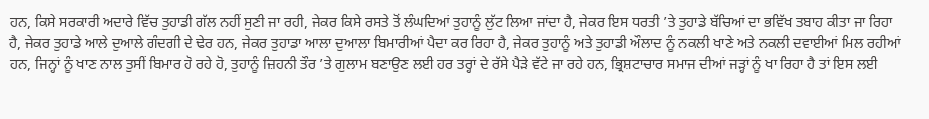ਹਨ, ਕਿਸੇ ਸਰਕਾਰੀ ਅਦਾਰੇ ਵਿੱਚ ਤੁਹਾਡੀ ਗੱਲ ਨਹੀਂ ਸੁਣੀ ਜਾ ਰਹੀ, ਜੇਕਰ ਕਿਸੇ ਰਸਤੇ ਤੋਂ ਲੰਘਦਿਆਂ ਤੁਹਾਨੂੰ ਲੁੱਟ ਲਿਆ ਜਾਂਦਾ ਹੈ, ਜੇਕਰ ਇਸ ਧਰਤੀ ’ਤੇ ਤੁਹਾਡੇ ਬੱਚਿਆਂ ਦਾ ਭਵਿੱਖ ਤਬਾਹ ਕੀਤਾ ਜਾ ਰਿਹਾ ਹੈ, ਜੇਕਰ ਤੁਹਾਡੇ ਆਲੇ ਦੁਆਲੇ ਗੰਦਗੀ ਦੇ ਢੇਰ ਹਨ, ਜੇਕਰ ਤੁਹਾਡਾ ਆਲਾ ਦੁਆਲਾ ਬਿਮਾਰੀਆਂ ਪੈਦਾ ਕਰ ਰਿਹਾ ਹੈ, ਜੇਕਰ ਤੁਹਾਨੂੰ ਅਤੇ ਤੁਹਾਡੀ ਔਲਾਦ ਨੂੰ ਨਕਲੀ ਖਾਣੇ ਅਤੇ ਨਕਲੀ ਦਵਾਈਆਂ ਮਿਲ ਰਹੀਆਂ ਹਨ, ਜਿਨ੍ਹਾਂ ਨੂੰ ਖਾਣ ਨਾਲ ਤੁਸੀਂ ਬਿਮਾਰ ਹੋ ਰਹੇ ਹੋ, ਤੁਹਾਨੂੰ ਜ਼ਿਹਨੀ ਤੌਰ ’ਤੇ ਗੁਲਾਮ ਬਣਾਉਣ ਲਈ ਹਰ ਤਰ੍ਹਾਂ ਦੇ ਰੱਸੇ ਪੈੜੇ ਵੱਟੇ ਜਾ ਰਹੇ ਹਨ, ਭ੍ਰਿਸ਼ਟਾਚਾਰ ਸਮਾਜ ਦੀਆਂ ਜੜ੍ਹਾਂ ਨੂੰ ਖਾ ਰਿਹਾ ਹੈ ਤਾਂ ਇਸ ਲਈ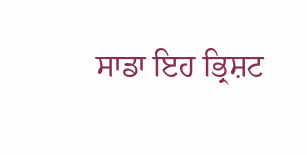ਸਾਡਾ ਇਹ ਭ੍ਰਿਸ਼ਟ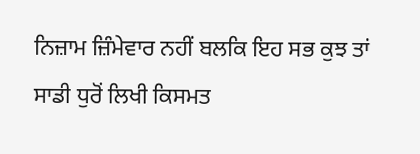ਨਿਜ਼ਾਮ ਜ਼ਿੰਮੇਵਾਰ ਨਹੀਂ ਬਲਕਿ ਇਹ ਸਭ ਕੁਝ ਤਾਂ ਸਾਡੀ ਧੁਰੋਂ ਲਿਖੀ ਕਿਸਮਤ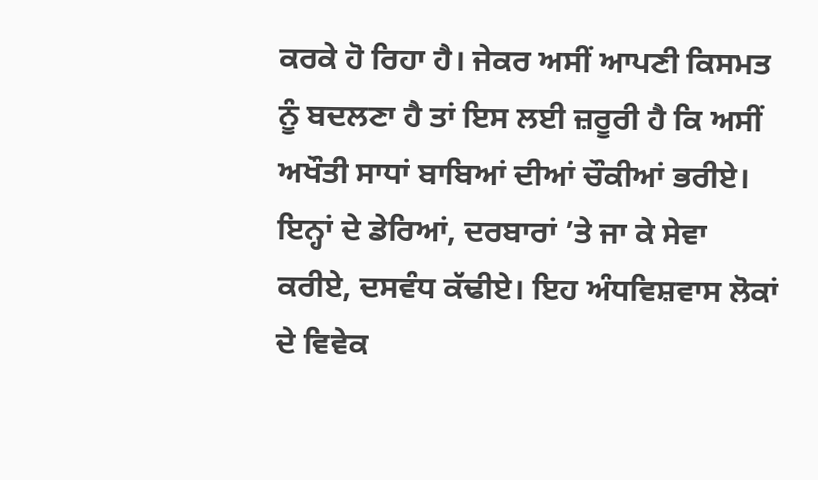ਕਰਕੇ ਹੋ ਰਿਹਾ ਹੈ। ਜੇਕਰ ਅਸੀਂ ਆਪਣੀ ਕਿਸਮਤ ਨੂੰ ਬਦਲਣਾ ਹੈ ਤਾਂ ਇਸ ਲਈ ਜ਼ਰੂਰੀ ਹੈ ਕਿ ਅਸੀਂ ਅਖੌਤੀ ਸਾਧਾਂ ਬਾਬਿਆਂ ਦੀਆਂ ਚੌਕੀਆਂ ਭਰੀਏ। ਇਨ੍ਹਾਂ ਦੇ ਡੇਰਿਆਂ, ਦਰਬਾਰਾਂ ’ਤੇ ਜਾ ਕੇ ਸੇਵਾ ਕਰੀਏ, ਦਸਵੰਧ ਕੱਢੀਏ। ਇਹ ਅੰਧਵਿਸ਼ਵਾਸ ਲੋਕਾਂ ਦੇ ਵਿਵੇਕ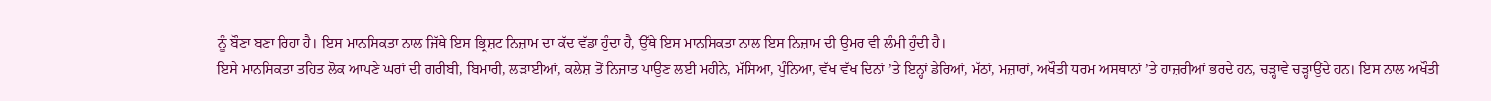ਨੂੰ ਬੌਣਾ ਬਣਾ ਰਿਹਾ ਹੈ। ਇਸ ਮਾਨਸਿਕਤਾ ਨਾਲ ਜਿੱਥੇ ਇਸ ਭ੍ਰਿਸ਼ਟ ਨਿਜ਼ਾਮ ਦਾ ਕੱਦ ਵੱਡਾ ਹੁੰਦਾ ਹੈ, ਉੱਥੇ ਇਸ ਮਾਨਸਿਕਤਾ ਨਾਲ ਇਸ ਨਿਜ਼ਾਮ ਦੀ ਉਮਰ ਵੀ ਲੰਮੀ ਹੁੰਦੀ ਹੈ।
ਇਸੇ ਮਾਨਸਿਕਤਾ ਤਹਿਤ ਲੋਕ ਆਪਣੇ ਘਰਾਂ ਦੀ ਗਰੀਬੀ, ਬਿਮਾਰੀ, ਲੜਾਈਆਂ, ਕਲੇਸ਼ ਤੋਂ ਨਿਜਾਤ ਪਾਉਣ ਲਈ ਮਹੀਨੇ, ਮੱਸਿਆ, ਪੁੰਨਿਆ, ਵੱਖ ਵੱਖ ਦਿਨਾਂ ’ਤੇ ਇਨ੍ਹਾਂ ਡੇਰਿਆਂ, ਮੱਠਾਂ, ਮਜ਼ਾਰਾਂ, ਅਖੌਤੀ ਧਰਮ ਅਸਥਾਨਾਂ ’ਤੇ ਹਾਜ਼ਰੀਆਂ ਭਰਦੇ ਹਨ, ਚੜ੍ਹਾਵੇ ਚੜ੍ਹਾਉਂਦੇ ਹਨ। ਇਸ ਨਾਲ ਅਖੌਤੀ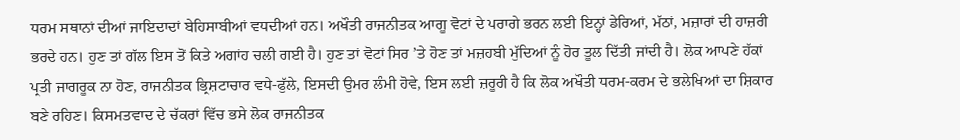ਧਰਮ ਸਥਾਨਾਂ ਦੀਆਂ ਜਾਇਦਾਦਾਂ ਬੇਹਿਸਾਬੀਆਂ ਵਧਦੀਆਂ ਹਨ। ਅਖੌਤੀ ਰਾਜਨੀਤਕ ਆਗੂ ਵੋਟਾਂ ਦੇ ਪਰਾਗੇ ਭਰਨ ਲਈ ਇਨ੍ਹਾਂ ਡੇਰਿਆਂ, ਮੱਠਾਂ, ਮਜ਼ਾਰਾਂ ਦੀ ਹਾਜ਼ਰੀ ਭਰਦੇ ਹਨ। ਹੁਣ ਤਾਂ ਗੱਲ ਇਸ ਤੋਂ ਕਿਤੇ ਅਗਾਂਹ ਚਲੀ ਗਈ ਹੈ। ਹੁਣ ਤਾਂ ਵੋਟਾਂ ਸਿਰ ’ਤੇ ਹੋਣ ਤਾਂ ਮਜ਼ਹਬੀ ਮੁੱਦਿਆਂ ਨੂੰ ਹੋਰ ਤੂਲ ਦਿੱਤੀ ਜਾਂਦੀ ਹੈ। ਲੋਕ ਆਪਣੇ ਹੱਕਾਂ ਪ੍ਰਤੀ ਜਾਗਰੂਕ ਨਾ ਹੋਣ, ਰਾਜਨੀਤਕ ਭ੍ਰਿਸ਼ਟਾਚਾਰ ਵਧੇ-ਫੁੱਲੇ, ਇਸਦੀ ਉਮਰ ਲੰਮੀ ਹੋਵੇ, ਇਸ ਲਈ ਜ਼ਰੂਰੀ ਹੈ ਕਿ ਲੋਕ ਅਖੌਤੀ ਧਰਮ-ਕਰਮ ਦੇ ਭਲੇਖਿਆਂ ਦਾ ਸ਼ਿਕਾਰ ਬਣੇ ਰਹਿਣ। ਕਿਸਮਤਵਾਦ ਦੇ ਚੱਕਰਾਂ ਵਿੱਚ ਭਸੇ ਲੋਕ ਰਾਜਨੀਤਕ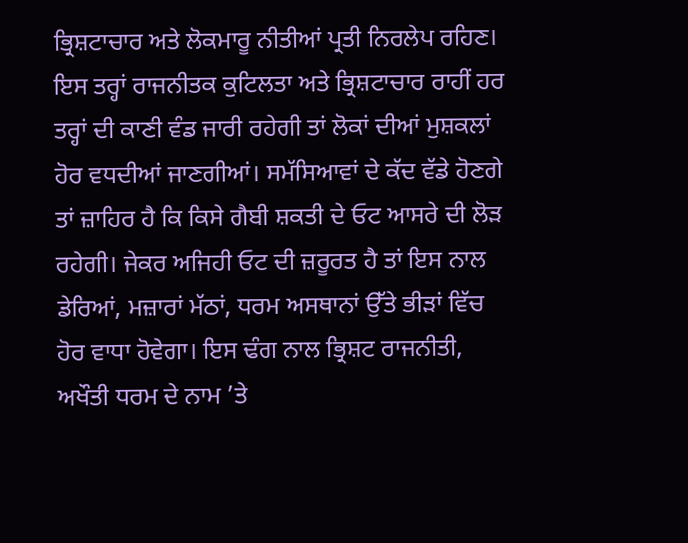ਭ੍ਰਿਸ਼ਟਾਚਾਰ ਅਤੇ ਲੋਕਮਾਰੂ ਨੀਤੀਆਂ ਪ੍ਰਤੀ ਨਿਰਲੇਪ ਰਹਿਣ। ਇਸ ਤਰ੍ਹਾਂ ਰਾਜਨੀਤਕ ਕੁਟਿਲਤਾ ਅਤੇ ਭ੍ਰਿਸ਼ਟਾਚਾਰ ਰਾਹੀਂ ਹਰ ਤਰ੍ਹਾਂ ਦੀ ਕਾਣੀ ਵੰਡ ਜਾਰੀ ਰਹੇਗੀ ਤਾਂ ਲੋਕਾਂ ਦੀਆਂ ਮੁਸ਼ਕਲਾਂ ਹੋਰ ਵਧਦੀਆਂ ਜਾਣਗੀਆਂ। ਸਮੱਸਿਆਵਾਂ ਦੇ ਕੱਦ ਵੱਡੇ ਹੋਣਗੇ ਤਾਂ ਜ਼ਾਹਿਰ ਹੈ ਕਿ ਕਿਸੇ ਗੈਬੀ ਸ਼ਕਤੀ ਦੇ ਓਟ ਆਸਰੇ ਦੀ ਲੋੜ ਰਹੇਗੀ। ਜੇਕਰ ਅਜਿਹੀ ਓਟ ਦੀ ਜ਼ਰੂਰਤ ਹੈ ਤਾਂ ਇਸ ਨਾਲ ਡੇਰਿਆਂ, ਮਜ਼ਾਰਾਂ ਮੱਠਾਂ, ਧਰਮ ਅਸਥਾਨਾਂ ਉੱਤੇ ਭੀੜਾਂ ਵਿੱਚ ਹੋਰ ਵਾਧਾ ਹੋਵੇਗਾ। ਇਸ ਢੰਗ ਨਾਲ ਭ੍ਰਿਸ਼ਟ ਰਾਜਨੀਤੀ, ਅਖੌਤੀ ਧਰਮ ਦੇ ਨਾਮ ’ਤੇ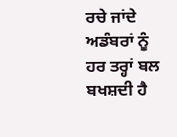ਰਚੇ ਜਾਂਦੇ ਅਡੰਬਰਾਂ ਨੂੰ ਹਰ ਤਰ੍ਹਾਂ ਬਲ ਬਖਸ਼ਦੀ ਹੈ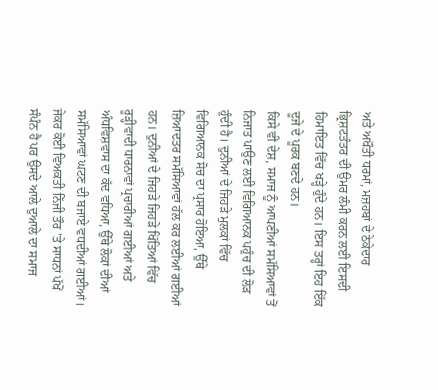ਅਤੇ ਅਖੌਤੀ ਧਰਮਾਂ, ਮਜ਼ਹਬਾਂ ਦੇ ਠੇਕੇਦਾਰ ਭ੍ਰਿਸ਼ਟਤੰਤਰ ਦੀ ਉਮਰ ਲੰਮੀ ਕਰਨ ਲਈ ਇਸਦੀ ਹਿਮਾਇਤ ਵਿੱਚ ਖੜ੍ਹੇ ਹੁੰਦੇ ਹਨ। ਇਸ ਤਰ੍ਹਾਂ ਇਹ ਇੱਕ ਦੂਜੇ ਦੇ ਪੂਰਕ ਬਣਦੇ ਹਨ।
ਕਿਸੇ ਵੀ ਦੇਸ਼, ਸਮਾਜ ਨੂੰ ਆਪਣੀਆਂ ਸਮੱਸਿਆਵਾਂ ਤੋਂ ਨਿਜਾਤ ਪਾਉਣ ਲਈ ਵਿਗਿਆਨਕ ਪਹੁੰਚ ਦੀ ਲੋੜ ਹੁੰਦੀ ਹੈ। ਦੁਨੀਆਂ ਦੇ ਜਿਹੜੇ ਮੁਲਕਾਂ ਵਿੱਚ ਵਿਗਿਆਨਕ ਸੋਚ ਦਾ ਪ੍ਰਸਾਰ ਹੋਇਆ, ਉੱਥੇ ਜ਼ਿਆਦਤਰ ਸਮੱਸਿਆਵਾਂ ਹੱਲ ਕਰ ਲਈਆਂ ਗਈਆਂ ਹਨ। ਦੁਨੀਆਂ ਦੇ ਜਿਹੜੇ ਜਿਹੜੇ ਖਿੱਤਿਆਂ ਵਿੱਚ ਰੂੜ੍ਹੀਵਾਦੀ ਧਾਰਨਾਵਾਂ ਪ੍ਰਚਾਰੀਆਂ ਗਈਆਂ ਅਤੇ ਅੰਧਵਿਸ਼ਵਾਸ ਦਾ ਕੱਦ ਵਧਿਆ, ਉੱਥੇ ਲੋਕਾਂ ਦੀਆਂ ਸਮੱਸਿਆਵਾਂ ਘਟਣ ਦੀ ਬਜਾਏ ਵਧਦੀਆਂ ਗਈਆਂ। ਜੇਕਰ ਕੋਈ ਵਿਅਕਤੀ ਨਿੱਜੀ ਤੌਰ ’ਤੇ ਸਾਧਨਾਂ ਪੱਖੋਂ ਸੰਪੰਨ ਹੈ ਪਰ ਉਸਦੇ ਆਲੇ ਦੁਆਲੇ ਦਾ ਸਮਾਜ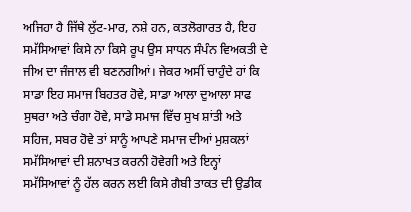ਅਜਿਹਾ ਹੈ ਜਿੱਥੇ ਲੁੱਟ-ਮਾਰ, ਨਸ਼ੇ ਹਨ, ਕਤਲੋਗਾਰਤ ਹੈ, ਇਹ ਸਮੱਸਿਆਵਾਂ ਕਿਸੇ ਨਾ ਕਿਸੇ ਰੂਪ ਉਸ ਸਾਧਨ ਸੰਪੰਨ ਵਿਅਕਤੀ ਦੇ ਜੀਅ ਦਾ ਜੰਜਾਲ ਵੀ ਬਣਨਗੀਆਂ। ਜੇਕਰ ਅਸੀਂ ਚਾਹੁੰਦੇ ਹਾਂ ਕਿ ਸਾਡਾ ਇਹ ਸਮਾਜ ਬਿਹਤਰ ਹੋਵੇ, ਸਾਡਾ ਆਲਾ ਦੁਆਲਾ ਸਾਫ ਸੁਥਰਾ ਅਤੇ ਚੰਗਾ ਹੋਵੇ, ਸਾਡੇ ਸਮਾਜ ਵਿੱਚ ਸੁਖ ਸ਼ਾਂਤੀ ਅਤੇ ਸਹਿਜ, ਸਬਰ ਹੋਵੇ ਤਾਂ ਸਾਨੂੰ ਆਪਣੇ ਸਮਾਜ ਦੀਆਂ ਮੁਸ਼ਕਲਾਂ ਸਮੱਸਿਆਵਾਂ ਦੀ ਸ਼ਨਾਖਤ ਕਰਨੀ ਹੋਵੇਗੀ ਅਤੇ ਇਨ੍ਹਾਂ ਸਮੱਸਿਆਵਾਂ ਨੂੰ ਹੱਲ ਕਰਨ ਲਈ ਕਿਸੇ ਗੈਬੀ ਤਾਕਤ ਦੀ ਉਡੀਕ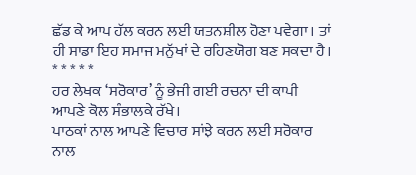ਛੱਡ ਕੇ ਆਪ ਹੱਲ ਕਰਨ ਲਈ ਯਤਨਸ਼ੀਲ ਹੋਣਾ ਪਵੇਗਾ। ਤਾਂ ਹੀ ਸਾਡਾ ਇਹ ਸਮਾਜ ਮਨੁੱਖਾਂ ਦੇ ਰਹਿਣਯੋਗ ਬਣ ਸਕਦਾ ਹੈ।
* * * * *
ਹਰ ਲੇਖਕ ‘ਸਰੋਕਾਰ’ ਨੂੰ ਭੇਜੀ ਗਈ ਰਚਨਾ ਦੀ ਕਾਪੀ ਆਪਣੇ ਕੋਲ ਸੰਭਾਲਕੇ ਰੱਖੇ।
ਪਾਠਕਾਂ ਨਾਲ ਆਪਣੇ ਵਿਚਾਰ ਸਾਂਝੇ ਕਰਨ ਲਈ ਸਰੋਕਾਰ ਨਾਲ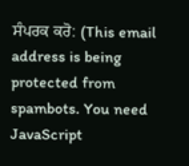ਸੰਪਰਕ ਕਰੋ: (This email address is being protected from spambots. You need JavaScript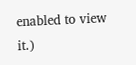enabled to view it.)